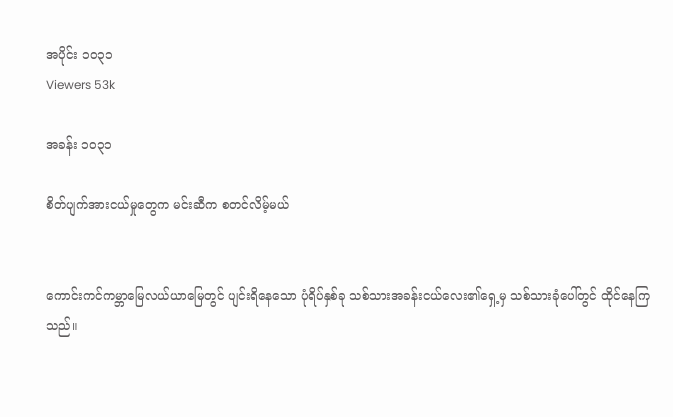အပိုင်း ၁၀၃၁
Viewers 53k

အခန်း ၁၀၃၁

စိတ်ပျက်အားငယ်မှုတွေက မင်းဆီက စတင်လိမ့်မယ်


ကောင်းကင်ကမ္ဘာမြေလယ်ယာမြေတွင် ပျင်းရိနေသော ပုံရိပ်နှစ်ခု သစ်သားအခန်းငယ်လေး၏ရှေ့မှ သစ်သားခုံပေါ်တွင် ထိုင်နေကြသည်။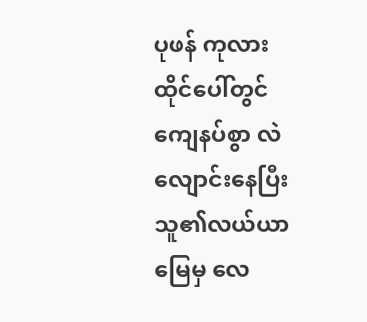ပုဖန် ကုလားထိုင်ပေါ်တွင် ကျေနပ်စွာ လဲလျောင်းနေပြီး သူ၏လယ်ယာမြေမှ လေ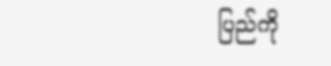ပြည်ကို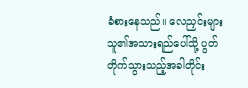ခံစားနေသည်။ လေညှင်းများ သူ၏အသား‌ရည်ပေါ်သို့ ပွတ်တိုက်သွားသည့်အခါတိုင်း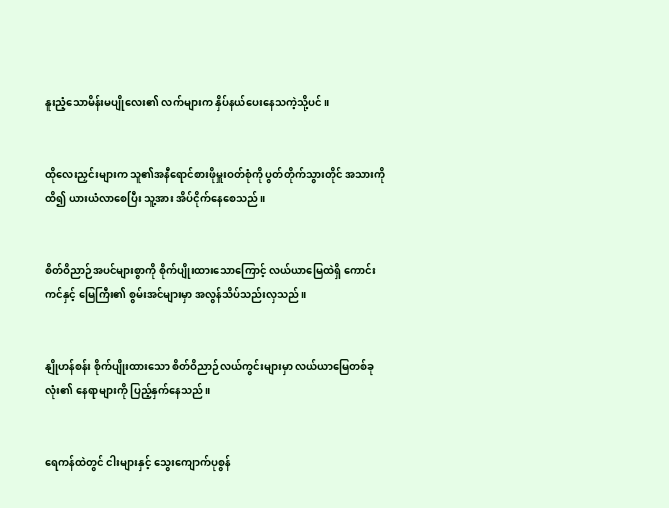နူးညံ့သောမိန်းမပျိုလေး၏ လက်များက နှိပ်နယ်ပေးနေသကဲ့သို့ပင်။


ထိုလေးညှင်းများက သူ၏အနီရောင်စားဖိုမှူးဝတ်စုံကို ပွတ်တိုက်သွားတိုင် အသားကိုထိ၍ ယားယံလာစေပြီး သူ့အား အိပ်ငိုက်နေစေသည်။


စိတ်ဝိညာဉ်အပင်များစွာကို စိုက်ပျိုးထားသောကြောင့် လယ်ယာမြေထဲရှိ ကောင်းကင်နှင့် မြေကြီး၏ စွမ်းအင်များမှာ အလွန်သိပ်သည်းလှသည်။


နျိုဟန်စန်း စိုက်ပျိုးထားသော စိတ်ဝိညာဉ်လယ်ကွင်းများမှာ လယ်ယာမြေတစ်ခုလုံး၏ နေရာများကို ပြည့်နှ‌က်နေသည်။


ရေကန်ထဲတွင် ငါးများနှင့် သွေးကျောက်ပုစွန်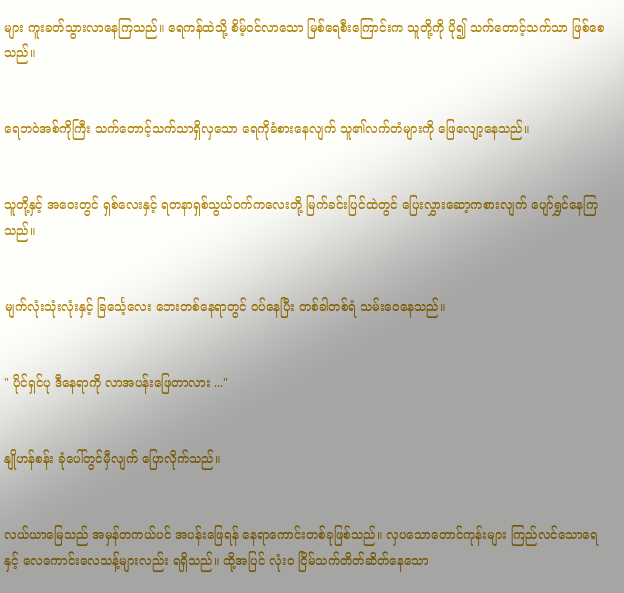များ ကူးခတ်သွားလာနေကြသည်။ ရေကန်ထဲသို့ စိမ့်ဝင်လာသော မြစ်ရေစီးကြောင်းက သူတို့ကို ပို၍ သက်တောင့်သက်သာ ဖြစ်စေသည်။


ရေဘဝဲအစ်ကိုကြီး သက်တောင့်သက်သာရှိလှသော ရေကိုခံစားနေလျက် သူ၏လက်တံများကို ဖြေလျော့နေသည်။


သူတို့နှင့် အဝေးတွင် ရှစ်လေးနှင့် ရတနာရှစ်သွယ်ဝက်ကလေးတို့ မြက်ခင်းပြင်ထဲတွင် ပြေးလွှားဆော့ကစားလျက် ပျော်ရွှင်နေကြသည်။


မျက်လုံးသုံးလုံးနှင့် ခြင်္သေ့လေး ဘေးတစ်နေရာတွင် ဝပ်နေပြီး တစ်ခါတစ်ရံ သမ်းဝေနေသည်။


" ပိုင်ရှင်ပု ဒီနေရာကို လာအပန်း‌ဖြေတာလား ..."


နျိုဟန်စန်း ခုံပေါ်တွင်မှီလျက် ပြောလိုက်သည်။


လယ်ယာမြေသည် အမှန်တကယ်ပင် အပန်းဖြေရန် နေရာကောင်းတစ်ခုဖြစ်သည်။ လှပသောတောင်ကုန်းများ ကြည်လင်သောရေနှင့် လေကောင်းလေသန့်များလည်း ရရှိသည်။ ထို့အပြင် လုံးဝ ငြိမ်သက်တိတ်ဆိတ်နေသော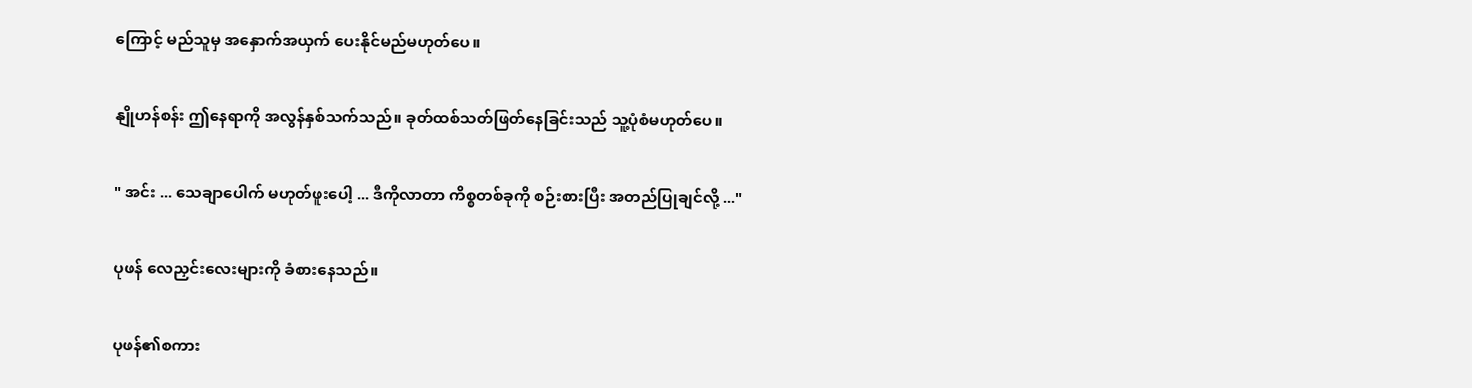ကြောင့် မည်သူမှ အနှောက်အယှက် ပေးနိုင်မည်မဟုတ်ပေ။


နျိုဟန်စန်း ဤနေရာကို အလွန်နှစ်သက်သည်။ ခုတ်ထစ်သတ်ဖြတ်နေခြင်းသည် သူ့ပုံစံမဟုတ်ပေ။


" အင်း ... သေချာပေါက် မဟုတ်ဖူးပေါ့ ... ဒီကိုလာတာ ကိစ္စတစ်ခုကို စဉ်းစားပြီး အတည်ပြုချင်လို့ ..."


ပုဖန် လေညှင်းလေးများကို ခံစားနေသည်။


ပုဖန်၏စကား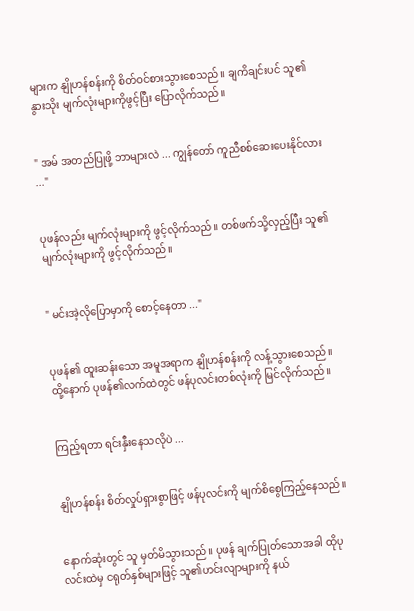များက နျိုဟန်စန်းကို စိတ်ဝင်စားသွားစေသည်။ ချကိချင်းပင် သူ၏နွားသိုး မျက်လုံးများကိုဖွင့်ပြီး ပြောလိုက်သည်။


" အမ် အတည်ပြုဖို့ ဘာများလဲ ... ကျွန်တော် ကူညီစစ်ဆေးပေးနိုင်လား ..."


ပုဖန်လည်း မျက်လုံးများကို ဖွင့်လိုက်သည်။ တစ်ဖက်သို့လှည့်ပြီး သူ၏မျက်လုံးများကို ဖွင့်လိုက်သည်။


" မင်းအဲ့လိုပြောမှာကို စောင့်နေတာ ..."


ပုဖန်၏ ထူးဆန်းသော အမူအရာက နျိုဟန်စန်းကို လန့်သွားစေသည်။ ထို့နောက် ပုဖန်၏လက်ထဲတွင် ဖန်ပုလင်းတစ်လုံးကို မြင်လိုက်သည်။


ကြည့်ရတာ ရင်းနှီးနေသလိုပဲ ...


နျိုဟန်စန်း စိတ်လှုပ်ရှားစွာဖြင့် ဖန်ပုလင်းကို မျက်စိစွေကြည့်နေသည်။


နောက်ဆုံးတွင် သူ မှတ်မိသွားသည်။ ပုဖန် ချက်ပြုတ်သောအခါ ထိုပုလင်းထဲမှ ငရုတ်နှစ်များဖြင့် သူ၏ဟင်းလျာများကို နယ်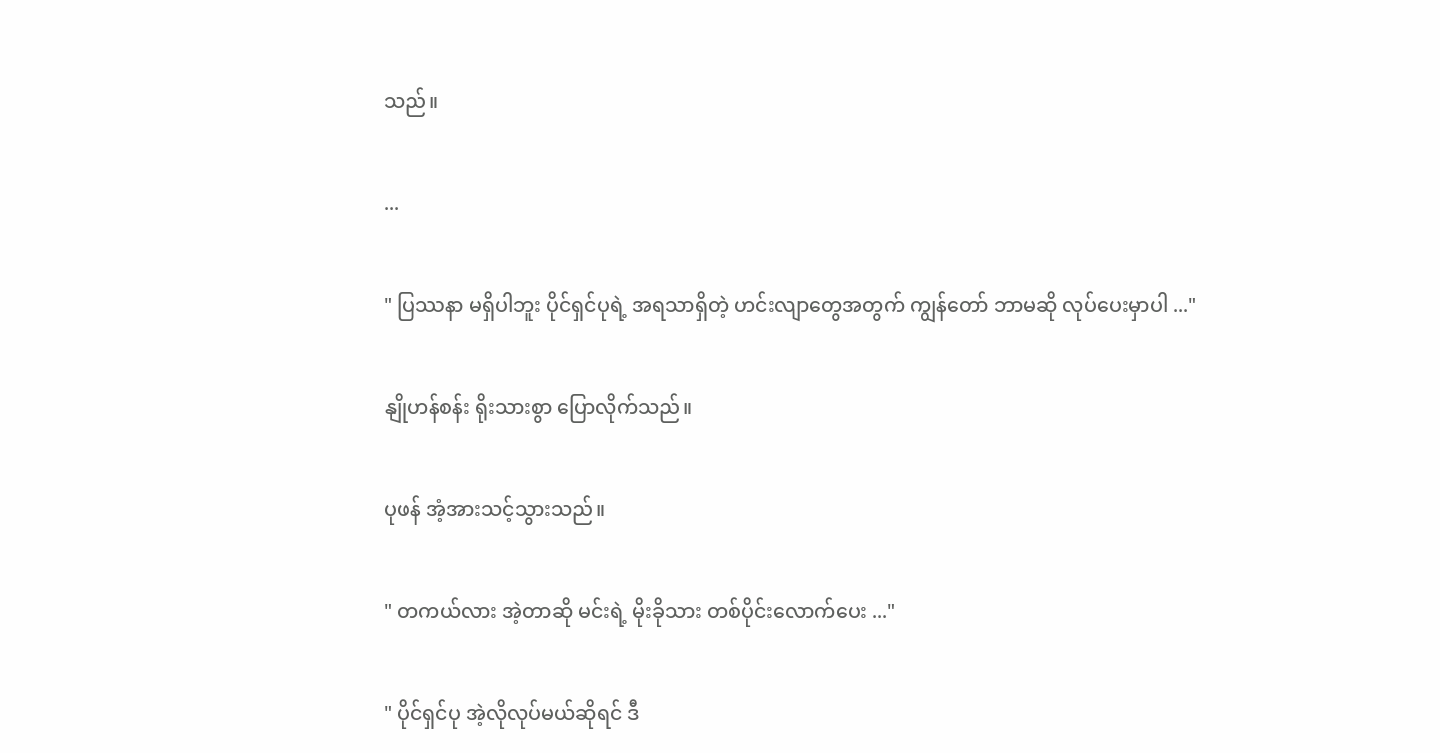သည်။


...


" ပြဿနာ မရှိပါဘူး ပိုင်ရှင်ပုရဲ့ အရသာရှိတဲ့ ဟင်းလျာတွေအတွက် ကျွန်တော် ဘာမဆို လုပ်ပေးမှာပါ ..."


နျိုဟန်စန်း ရိုးသားစွာ ပြောလိုက်သည်။


ပုဖန် အံ့အားသင့်သွားသည်။


" တကယ်လား အဲ့တာဆို မင်းရဲ့ မိုးခိုသား တစ်ပိုင်းလောက်ပေး ..."


" ပိုင်ရှင်ပု အဲ့လိုလုပ်မယ်ဆိုရင် ဒီ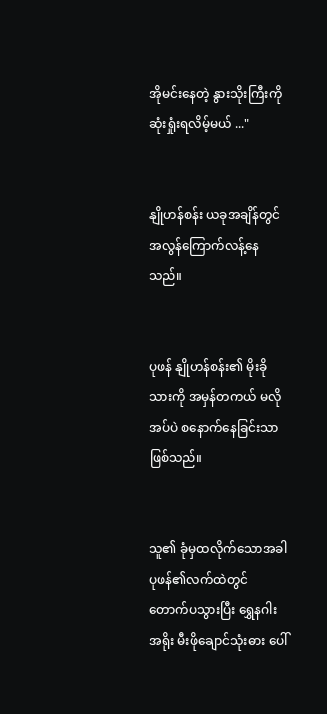အိုမင်းနေတဲ့ နွားသိုးကြီးကို ဆုံးရှုံးရလိမ့်မယ် ..."


နျိုဟန်စန်း ယခုအချိန်တွင် အလွန်ကြောက်လန့်နေသည်။


ပုဖန် နျိုဟန်စန်း၏ မိုးခိုသားကို အမှန်တကယ် မလိုအပ်ပဲ စနောက်နေခြင်းသာ ဖြစ်သည်။


သူ၏ ခုံမှထလိုက်သောအခါ ပုဖန်၏လက်ထဲတွင် တောက်ပသွားပြီး ရွှေနဂါးအရိုး မီးဖိုချောင်သုံးဓား ပေါ်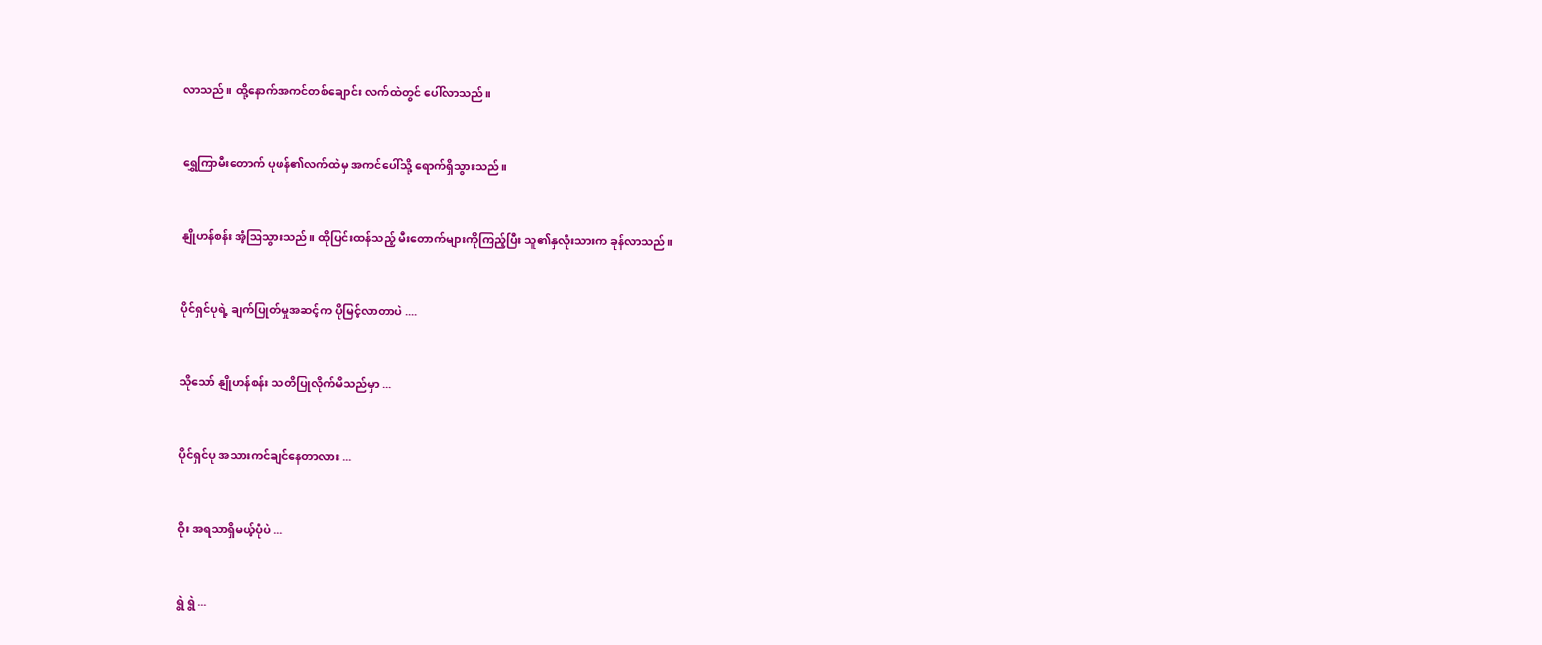လာသည်။ ထို့နောက်အကင်တစ်ချောင်း လက်ထဲတွင် ပေါ်လာသည်။


ရွှေကြာမီးတောက် ပုဖန်၏လက်ထဲမှ အကင်ပေါ်သို့ ရောက်ရှိသွားသည်။


နျိုဟန်စန်း အံ့ဩသွားသည်။ ထို‌ပြင်းထန်သည့် မီးတောက်များကိုကြည့်ပြီး သူ၏နှလုံးသားက ခုန်လာသည်။


ပိုင်ရှင်ပုရဲ့ ချက်ပြုတ်မှုအဆင့်က ပိုမြင့်လာတာပဲ ....


သိုသော် နျိုဟန်စန်း သတိပြုလိုက်မိသည်မှာ ...


ပိုင်ရှင်ပု အသားကင်ချင်နေတာလား ...


ဝိုး အရသာရှိမယ့်ပုံပဲ ...


ရွဲ ရွဲ ...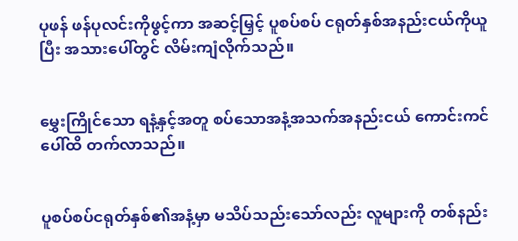ပုဖန် ဖန်ပုလင်းကိုဖွင့်ကာ အဆင့်မြှင့် ပူစပ်စပ် ငရုတ်နှစ်အနည်းငယ်ကိုယူပြီး အသားပေါ်တွင် လိမ်းကျံလိုက်သည်။


မွှေးကြိုင်သော ရနံ့နှင့်အတူ စပ်သောအနံ့အသက်အနည်းငယ် ကောင်းကင်ပေါ်ထိ တက်လာသည်။


ပူစပ်စပ်ငရုတ်နှစ်၏အနံ့မှာ မသိပ်သည်းသော်လည်း လူများကို တစ်နည်း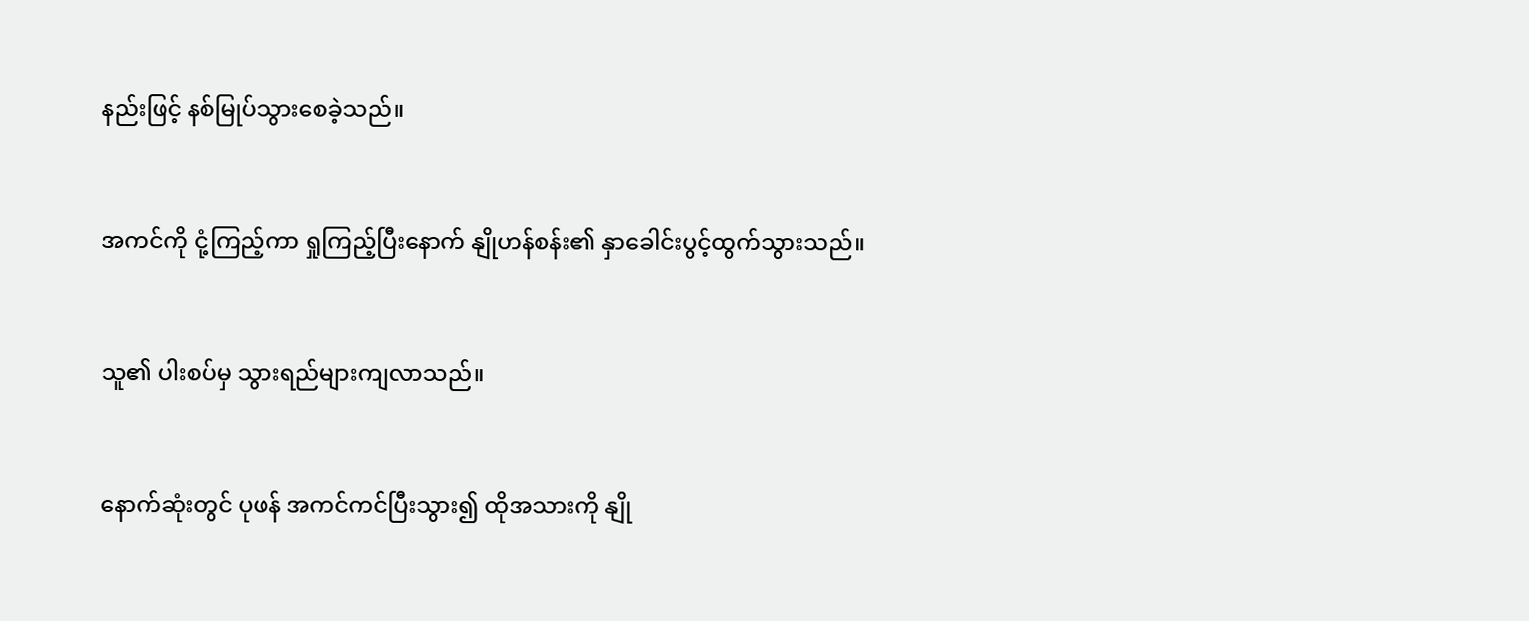နည်းဖြင့် နစ်မြုပ်သွားစေခဲ့သည်။


အကင်ကို ငုံ့ကြည့်ကာ ရှုကြည့်ပြီးနောက် နျိုဟန်စန်း၏ နှာခေါင်းပွင့်ထွက်သွားသည်။


သူ၏ ပါးစပ်မှ သွားရည်များကျလာသည်။


နောက်ဆုံးတွင် ပုဖန် အကင်ကင်ပြီးသွား၍ ထိုအသားကို နျို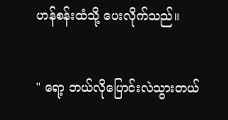ဟန်စန်းထံသို့ ပေးလိုက်သည်။


" ရော့ ဘယ်လိုပြောင်းလဲသွားတယ်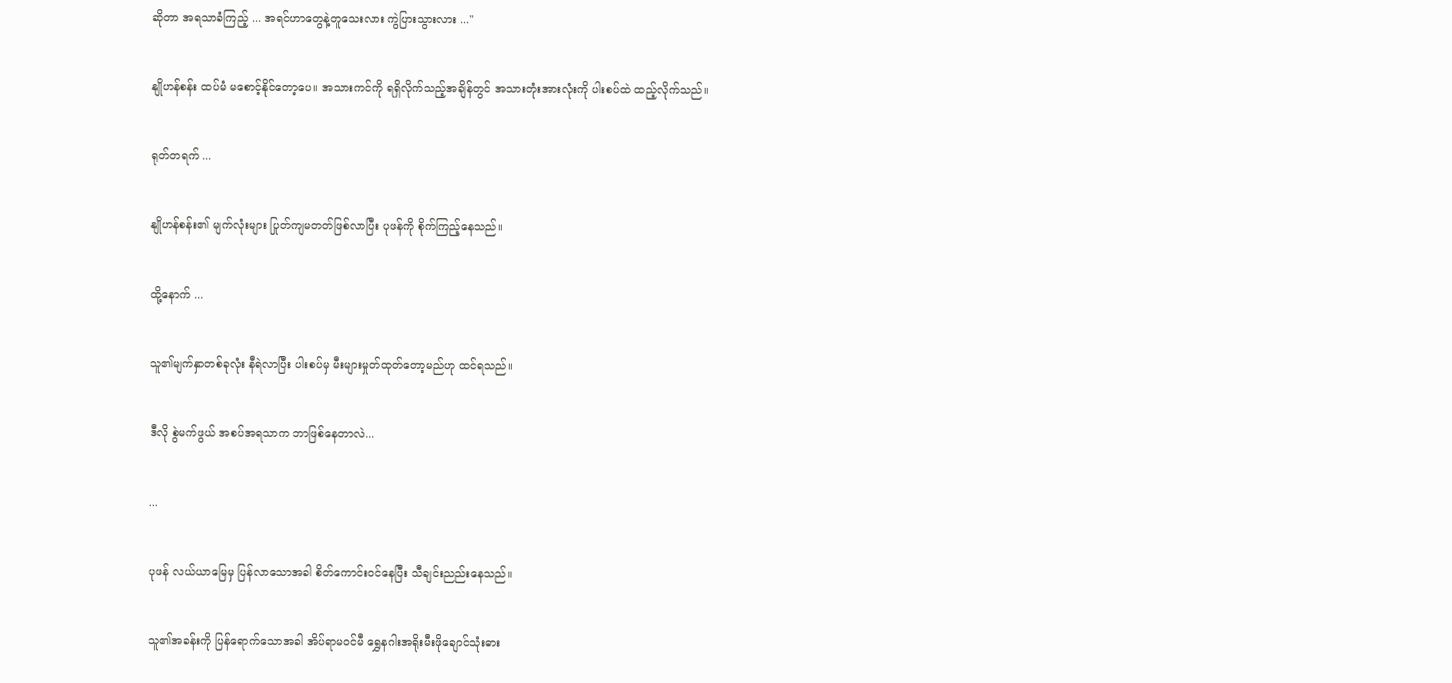ဆိုတာ အရသာခံကြည့် ... အရင်ဟာတွေနဲ့တူသေးလား ကွဲပြားသွားလား ..."


နျိုဟန်စန်း ထပ်မံ မစောင့်နိုင်တော့ပေ။ အသားကင်ကို ရရှိလိုက်သည့်အချိန်တွင် အသားတုံးအားလုံးကို ပါးစပ်ထဲ ထည့်လိုက်သည်။


ရုတ်တရက် ...


နျိုဟန်စန်း၏ မျက်လုံးများ ပြုတ်ကျမတတ်ဖြစ်လာပြီး ပုဖန်ကို စိုက်ကြည့်နေသည်။


ထို့နောက် ...


သူ၏မျက်နှာတစ်ခုလုံး နီရဲလာပြီး ပါးစပ်မှ မီးများမှုတ်ထုတ်တော့မည်ဟု ထင်ရသည်။


ဒီလို စွဲမက်ဖွယ် အစပ်အရသာက ဘာဖြစ်နေတာလဲ...


...


ပုဖန် လယ်ယာမြေမှ ပြန်လာသောအခါ စိတ်ကောင်းဝင်နေပြီး သီချင်းညည်းနေသည်။


သူ၏အခန်းကို ပြန်ရောက်သောအခါ အိပ်ရာမဝင်မီ ရွှေနဂါးအရိုးမီးဖိုချောင်သုံးဓား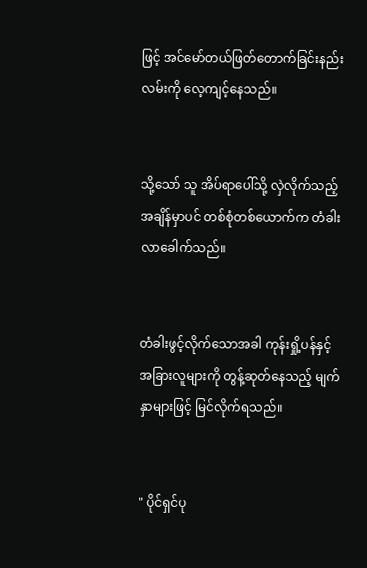ဖြင့် အင်မော်တယ်ဖြတ်တောက်ခြင်းနည်းလမ်းကို လေ့ကျင့်နေသည်။


သို့သော် သူ အိပ်ရာပေါ်သို့ လှဲလိုက်သည့်အချိန်မှာပင် တစ်စုံတစ်ယောက်က တံခါးလာခေါက်သည်။


တံခါးဖွင့်လိုက်သောအခါ ကုန်းရှို့ပန်နှင့် အခြားလူများကို တွန့်ဆုတ်နေသည့် မျက်နှာများဖြင့် မြင်လိုက်ရသည်။


" ပိုင်ရှင်ပု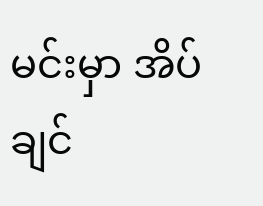မင်းမှာ အိပ်ချင်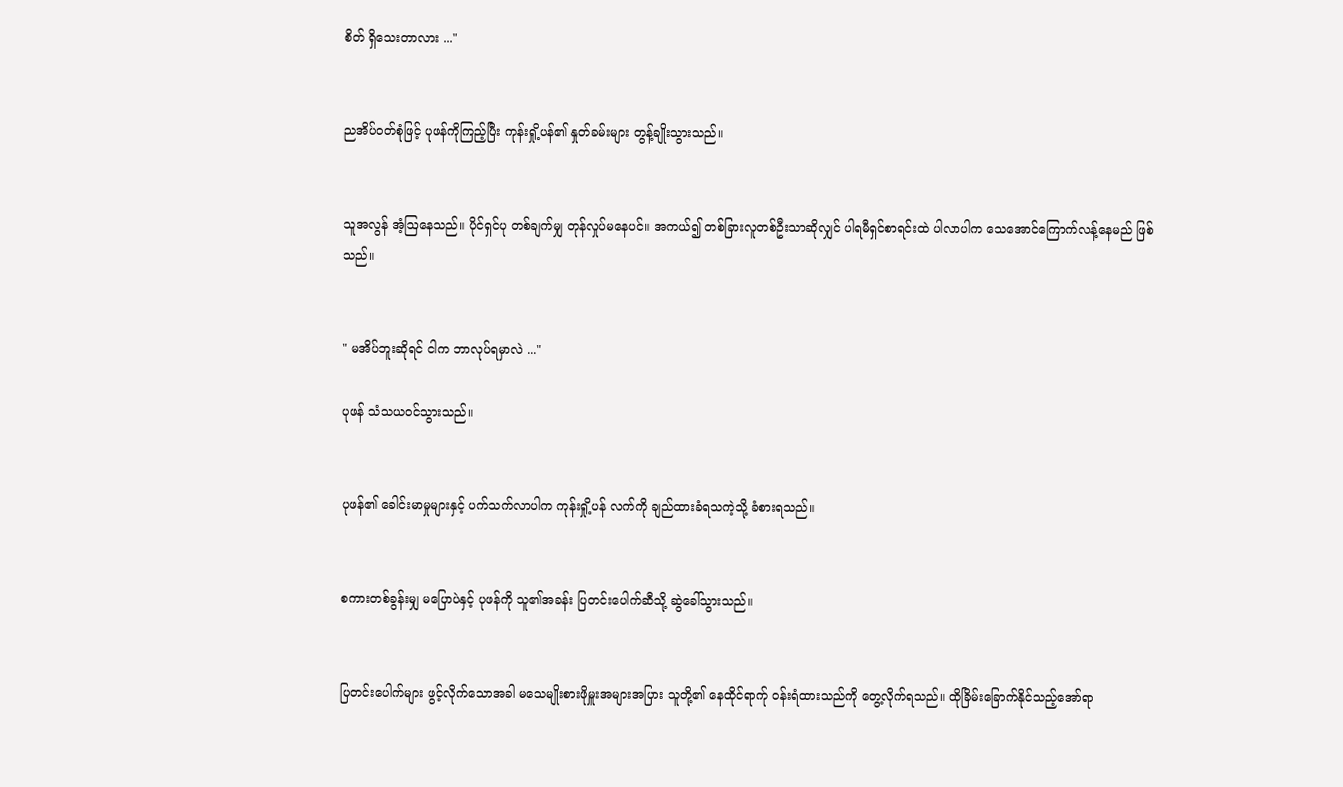စိတ် ရှိသေးတာလား ..."


ညအိပ်ဝတ်စုံဖြင့် ပုဖန်ကိုကြည့်ပြီး ကုန်းရှို့ပန်၏ နှုတ်ခမ်းများ တွန့်ချိုးသွားသည်။


သူအလွန် အံ့ဩနေသည်။ ပိုင်ရှင်ပု တစ်ချက်မျှ တုန်လှုပ်မနေပင်။ အကယ်၍ တစ်ခြားလူတစ်ဦးသာဆိုလျှင် ပါရမီရှင်စာရင်းထဲ ပါလာပါက သေအောင်ကြောက်လန့်နေမည် ဖြစ်သည်။


" မအိပ်ဘူးဆိုရင် ငါက ဘာလုပ်ရမှာလဲ ..."

ပုဖန် သံသယဝင်သွားသည်။


ပုဖန်၏ ခေါင်းမာမှုများနှင့် ပက်သက်လာပါက ကုန်းရှို့ပန် လက်ကို ချည်ထားခံရသကဲ့သို့ ခံစားရသည်။


စကားတစ်ခွန်းမျှ မပြောပဲနှင့် ပုဖန်ကို သူ၏အခန်း ပြတင်းပေါက်ဆီသို့ ဆွဲခေါ်သွားသည်။


ပြတင်းပေါက်များ ဖွင့်လိုက်သောအခါ မသေမျိုးစားဖိုမှူးအများအပြား သူတို့၏ နေထိုင်ရာက်ု ဝန်းရံထားသည်ကို တွေ့လိုက်ရသည်။ ထိုခြိမ်းခြောက်နိုင်သည့်အော်ရာ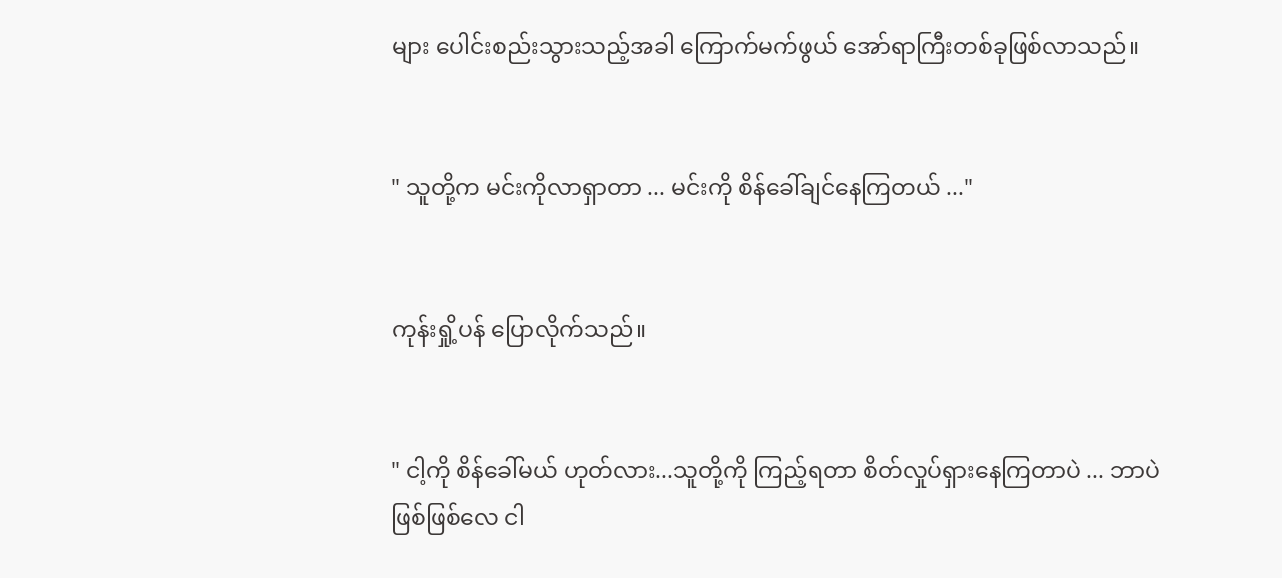များ ပေါင်းစည်းသွားသည့်အခါ ကြောက်မက်ဖွယ် အော်ရာကြီးတစ်ခုဖြစ်လာသည်။


" သူတို့က မင်းကိုလာရှာတာ ... မင်းကို စိန်ခေါ်ချင်နေကြတယ် ..."


ကုန်းရှို့ပန် ပြောလိုက်သည်။


" ငါ့ကို စိန်ခေါ်မယ် ဟုတ်လား...သူတို့ကို ကြည့်ရတာ စိတ်လှုပ်ရှားနေကြတာပဲ ... ဘာပဲဖြစ်ဖြစ်လေ ငါ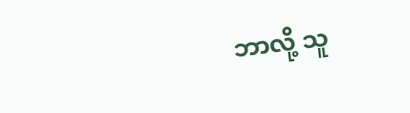ဘာလို့ သူ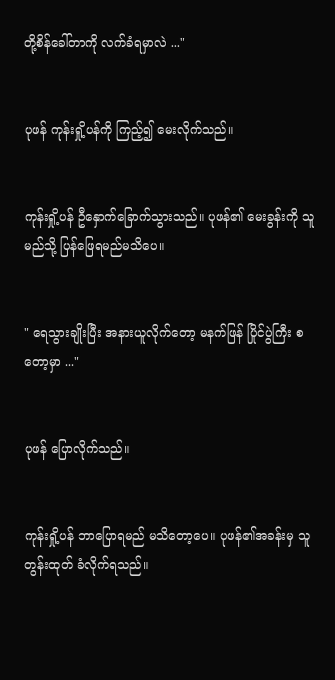တို့စိန်ခေါ်တာကို လက်ခံရမှာလဲ ..."


ပုဖန် ကုန်းရှို့ပန်ကို ကြည့်၍ မေးလိုက်သည်။


ကုန်းရှို့ပန် ဦနှောက်ခြောက်သွားသည်။ ပုဖန်၏ မေးခွန်းကို သူမည်သို့ ပြန်ဖြေရမည်မသိပေ။


" ရေသွားချိုးပြီး အနားယူလိုက်တော့ မနက်ဖြန် ပြိုင်ပွဲကြီး စတော့မှာ ..."


ပုဖန် ပြောလိုက်သည်။


ကုန်းရှို့ပန် ဘာပြောရမည် မသိတော့ပေ။ ပုဖန်၏အခန်းမှ သူ တွန်းထုတ် ခံလိုက်ရသည်။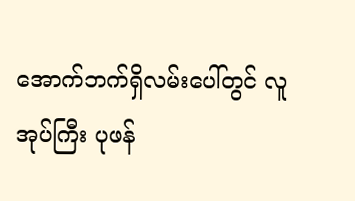အောက်ဘက်ရှိလမ်းပေါ်တွင် လူအုပ်ကြီး ပုဖန်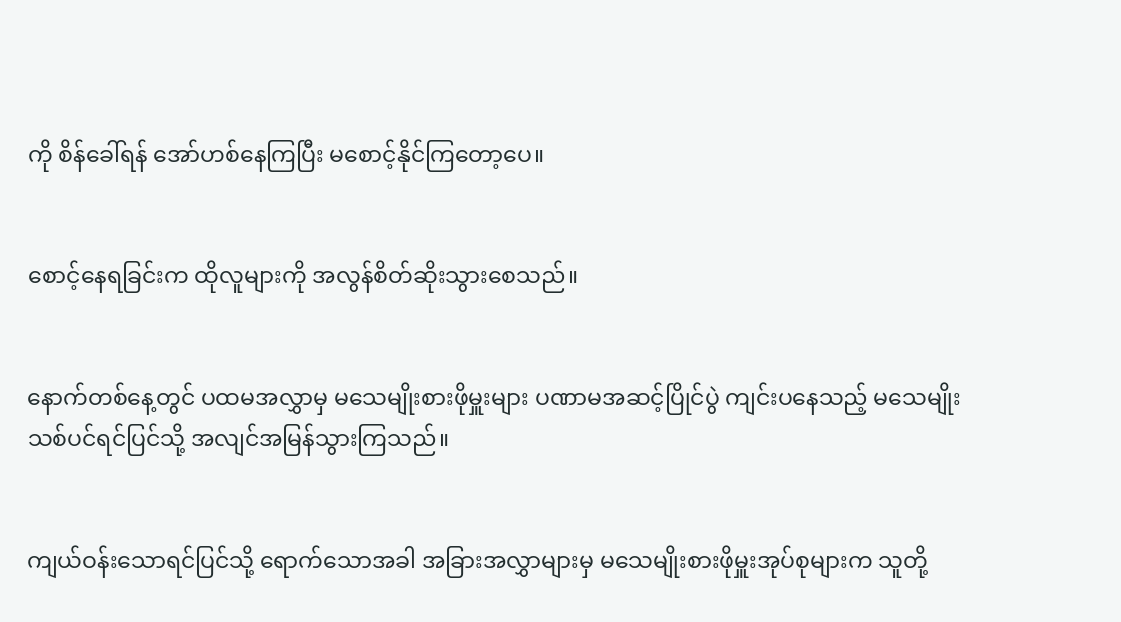ကို စိန်ခေါ်ရန် အော်ဟစ်နေကြပြီး မစောင့်နိုင်ကြတော့ပေ။


စောင့်နေရခြင်းက ထိုလူများကို အလွန်စိတ်ဆိုးသွားစေသည်။


နောက်တစ်နေ့တွင် ပထမအလွှာမှ မသေမျိုးစားဖိုမှူးများ ပဏာမအဆင့်ပြိုင်ပွဲ ကျင်းပနေသည့် မသေမျိုးသစ်ပင်ရင်ပြင်သို့ အလျင်အမြန်သွားကြသည်။


ကျယ်ဝန်းသောရင်ပြင်သို့ ရောက်သောအခါ အခြားအလွှာများမှ မသေမျိုးစားဖိုမှူးအုပ်စုများက သူတို့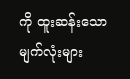ကို ထူးဆန်းသောမျက်လုံးများ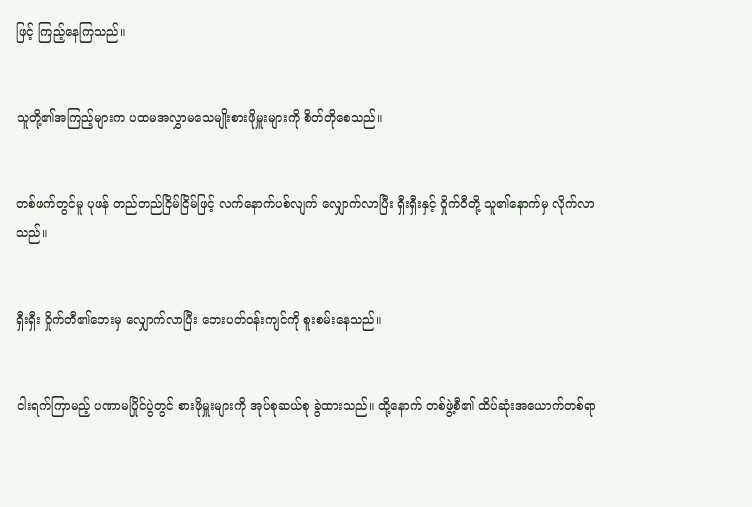ဖြင့် ကြည့်နေကြသည်။


သူတို့၏အကြည့်များက ပထမအလွှာမသေမျိုးစားဖိုမှူးများကို စိတ်တိုစေသည်။


တစ်ဖက်တွင်မူ ပုဖန် တည်တည်ငြိမ်ငြိမ်ဖြင့် လက်နောက်ပစ်လျက် လျှောက်လာပြီး ရှီးရှီးနှင့် ဝှိုက်ဝီတို့ သူ၏နောက်မှ လိုက်လာသည်။


ရှီးရှီး ဝှိုက်တီ၏ဘေးမှ‌ ‌လျှောက်လာပြီး ဘေးပတ်ဝန်းကျင်ကို စူးစမ်းနေသည်။


ငါးရက်ကြာမည့် ပဏာမပြိုင်ပွဲတွင် စားဖိုမှူးများကို အုပ်စုဆယ်စု ခွဲထားသည်။ ထို့နောက် တစ်ဖွဲ့စီ၏ ထိပ်ဆုံးအယောက်တစ်ရာ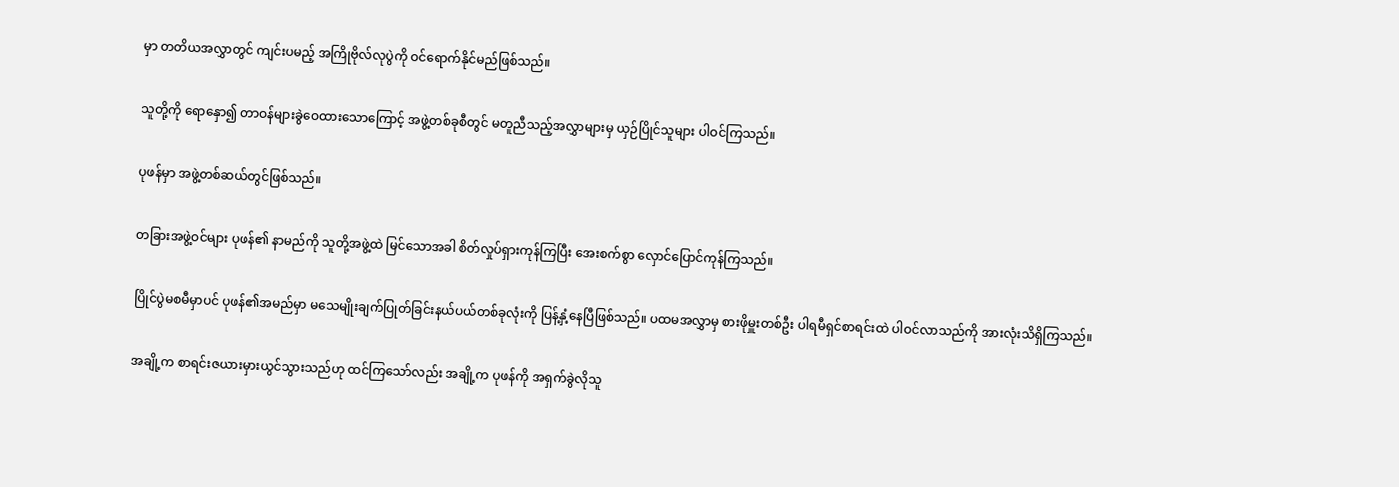မှာ တတိယအလွှာတွင် ကျင်းပမည့် အကြိုဗိုလ်လုပွဲကို ဝင်ရောက်နိုင်မည်ဖြစ်သည်။


သူတို့ကို ရောနှော၍ တာဝန်များခွဲဝေထားသောကြောင့် အဖွဲ့တစ်ခုစီတွင် မတူညီသည့်အလွှာများမှ ယှဉ်ပြိုင်သူများ ပါဝင်ကြသည်။


ပုဖန်မှာ အဖွဲ့တစ်ဆယ်တွင်ဖြစ်သည်။


တခြားအဖွဲ့ဝင်များ ပုဖန်၏ နာမည်ကို သူတို့အဖွဲ့ထဲ မြင်သောအခါ စိတ်လှုပ်ရှားကုန်ကြပြီး အေးစက်စွာ လှောင်ပြောင်ကုန်ကြသည်။


ပြိုင်ပွဲမစမီမှာပင် ပုဖန်၏အမည်မှာ မသေမျိုးချက်ပြုတ်ခြင်းနယ်ပယ်တစ်ခုလုံးကို ပြန့်နှံ့နေပြီဖြစ်သည်။ ပထမအလွှာမှ စားဖိုမှူးတစ်ဦး ပါရမီရှင်စာရင်းထဲ ပါဝင်လာသည်ကို အားလုံးသိရှိကြသည်။


အချို့က စာရင်းဇယားမှားယွင်သွားသည်ဟု ထင်ကြသော်လည်း အချို့က ပုဖန်ကို အရှက်ခွဲလိုသူ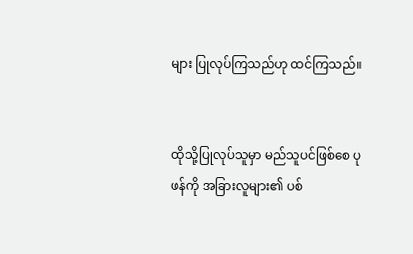များ ပြုလုပ်ကြသည်ဟု ထင်ကြသည်။


ထိုသို့ပြုလုပ်သူမှာ မည်သူပင်ဖြစ်စေ ပုဖန်ကို အခြားလူများ၏ ပစ်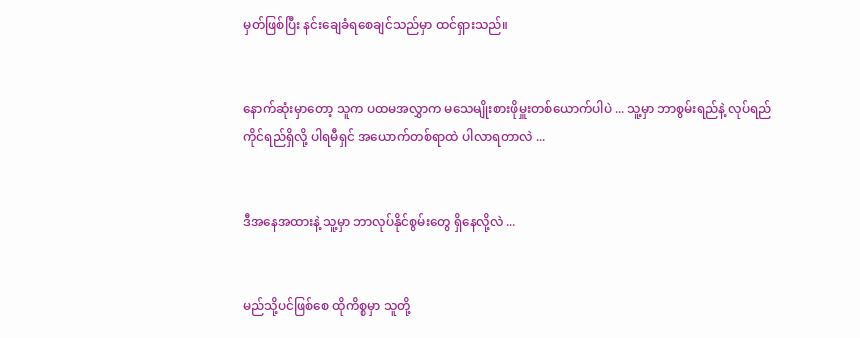မှတ်ဖြစ်ပြီး နင်းချေခံရစေချင်သည်မှာ ထင်ရှားသည်။


နောက်ဆုံးမှာတော့ သူက ပထမအလွှာက မသေမျိုးစားဖိုမှူးတစ်ယောက်ပါပဲ ... သူ့မှာ ဘာစွမ်းရည်နဲ့ လုပ်ရည်ကိုင်ရည်ရှိလို့ ပါရမီရှင် အယောက်တစ်ရာထဲ ပါလာရတာလဲ ...


ဒီအနေအထားနဲ့ သူ့မှာ ဘာလုပ်နိုင်စွမ်းတွေ ရှိနေလို့လဲ ...


မည်သို့ပင်ဖြစ်စေ ထိုကိစ္စမှာ သူတို့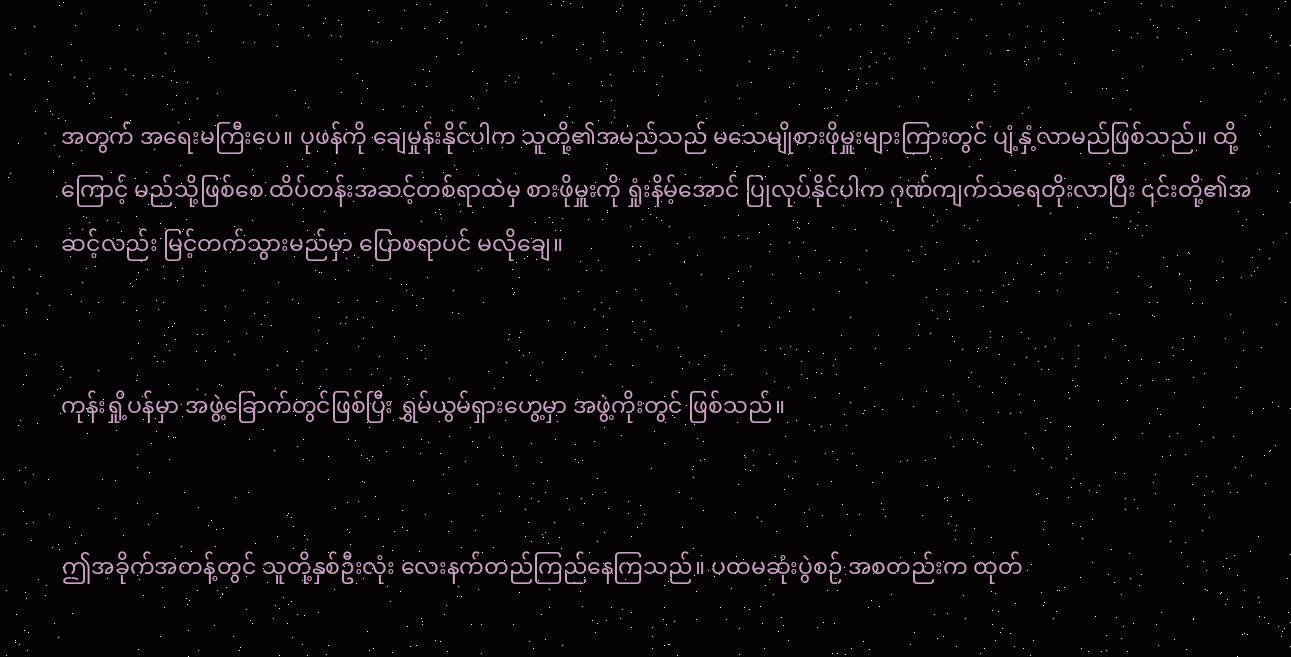အတွက် အရေးမကြီးပေ။ ပုဖန်ကို ချေမှုန်းနိုင်ပါက သူတို့၏အမည်သည် မသေမျိုစားဖိုမှူးများကြားတွင် ပျံ့နှံ့လာမည်ဖြစ်သည်။ ထို့ကြောင့် မည်သို့ဖြစ်စေ ထိပ်တန်းအဆင့်တစ်ရာထဲမှ စားဖိုမှူးကို ရှုံးနိမ့်အောင် ပြုလုပ်နိုင်ပါက ဂုဏ်ကျက်သရေတိုးလာပြီး ၎င်းတို့၏အဆင့်လည်း မြင့်တက်သွားမည်မှာ ပြောစရာပင် မလိုချေ။


ကုန်းရှို့ပန်မှာ အဖွဲ့ခြောက်တွင်ဖြစ်ပြီး ရွှမ်ယွမ်ရှားဟွေ့မှာ အဖွဲ့ကိုးတွင် ဖြစ်သည်။


ဤအခိုက်အတန့်တွင် သူတို့နှစ်ဦးလုံး လေးနက်တည်ကြည်နေကြသည်။ ပထမဆုံးပွဲစဉ် အစတည်းက ထုတ်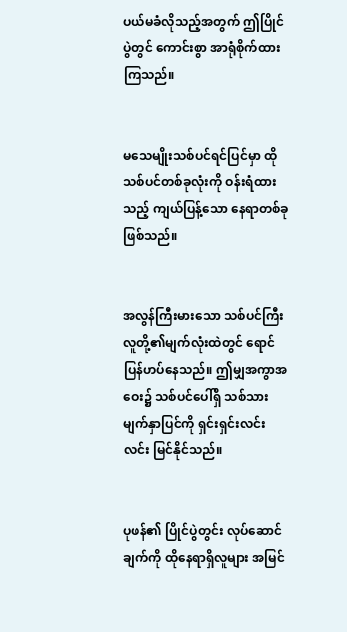ပယ်မခံလိုသည့်အတွက် ဤပြိုင်ပွဲတွင် ကောင်းစွာ အာရုံစိုက်ထားကြသည်။


မသေမျိုးသစ်ပင်ရင်ပြင်မှာ ထိုသစ်ပင်တစ်ခုလုံးကို ဝန်းရံထားသည့် ကျယ်ပြန့်သော နေရာတစ်ခုဖြစ်သည်။


အလွန်ကြီးမားသော သစ်ပင်ကြီး လူတို့၏မျက်လုံးထဲတွင် ရောင်ပြန်ဟပ်နေသည်။ ဤမျှအကွာအဝေး၌ သစ်ပင်ပေါ်ရှိ သစ်သားမျက်နှာပြင်ကို ရှင်းရှင်းလင်းလင်း မြင်နိုင်သည်။


ပုဖန်၏ ပြိုင်ပွဲတွင်း လုပ်ဆောင်ချက်ကို ထိုနေရာရှိလူများ အမြင်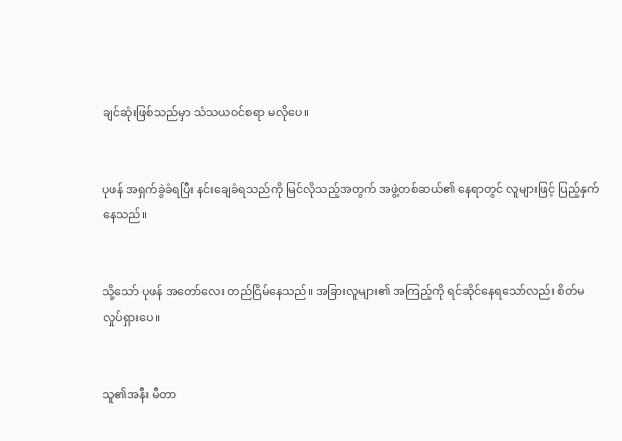ချင်ဆုံးဖြစ်သည်မှာ သံသယဝင်စရာ မလိုပေ။


ပုဖန် အရှက်ခွဲခံရပြီး နင်းချေခံရသည်ကို မြင်လိုသည့်အတွက် အဖွဲ့တစ်ဆယ်၏ နေရာတွင် လူများဖြင့် ပြည့်နှက်နေသည်။


သို့သော် ပုဖန် အတော်လေး တည်ငြိမ်နေသည်။ အခြားလူများ၏ အကြည့်ကို ရင်ဆိုင်နေရသော်လည်း စိတ်မလှုပ်ရှားပေ။


သူ၏အနီး မီတာ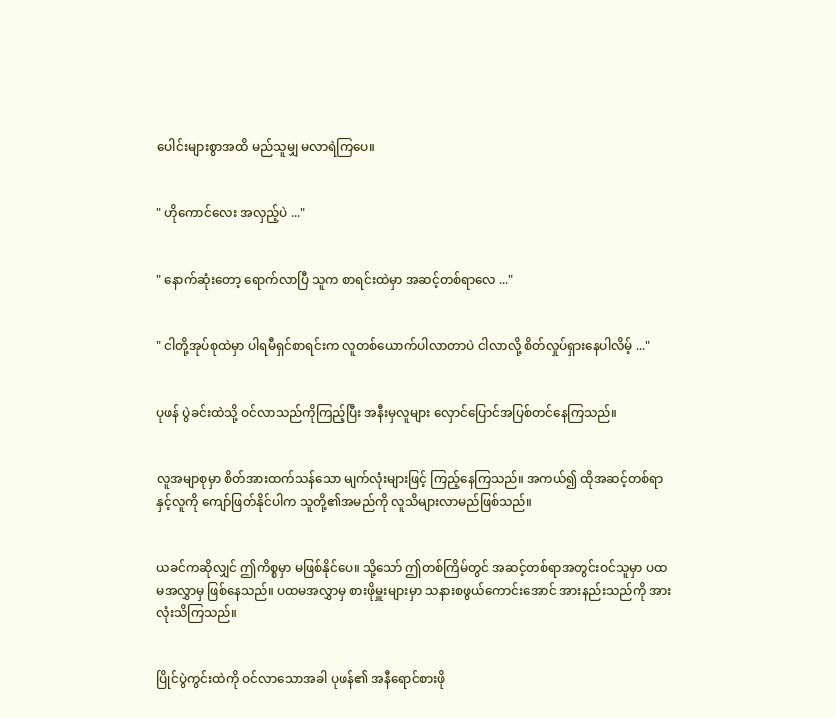ပေါင်းများစွာအထိ မည်သူမျှ မလာရဲကြပေ။


" ဟိုကောင်လေး အလှည့်ပဲ ..."


" နောက်ဆုံးတော့ ရောက်လာပြီ သူက စာရင်းထဲမှာ အဆင့်တစ်ရာလေ ..."


" ငါတို့အုပ်စုထဲမှာ ပါရမီရှင်စာရင်းက လူတစ်ယောက်ပါလာတာပဲ ငါလာလို့ စိတ်လှုပ်ရှားနေပါလိမ့် ..."


ပုဖန် ပွဲခင်းထဲသို့ ဝင်လာသည်ကိုကြည့်ပြီး အနီးမှလူများ လှောင်ပြောင်အပြစ်တင်နေကြသည်။


လူအမျာစုမှာ စိတ်အားထက်သန်သော မျက်လုံးများဖြင့် ကြည့်နေကြသည်။ အကယ်၍ ထိုအဆင့်တစ်ရာနှင့်လူကို ကျော်ဖြတ်နိုင်ပါက သူတို့၏အမည်ကို လူသိများလာမည်ဖြစ်သည်။


ယခင်ကဆိုလျှင် ဤကိစ္စမှာ မဖြစ်နိုင်ပေ။ သို့သော် ဤတစ်ကြိမ်တွင် အဆင့်တစ်ရာအတွင်းဝင်သူမှာ ပထမအလွှာမှ ဖြစ်နေသည်။ ပထမအလွှာမှ စားဖိုမှူးများမှာ သနားစဖွယ်ကောင်းအောင် အားနည်းသည်ကို အားလုံးသိကြသည်။


ပြိုင်ပွဲကွင်းထဲကို ဝင်လာသောအခါ ပုဖန်၏ အနီရောင်စားဖို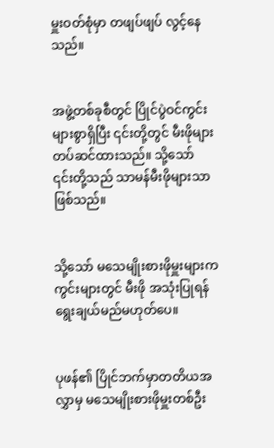မှူးဝတ်စုံမှာ တဖျပ်ဖျပ် လွင့်နေသည်။


အဖွဲ့တစ်ခုစီတွင် ပြိုင်ပွဲဝင်ကွင်းများစွာရှိပြီး ၎င်းတို့တွင် မီးဖိုများတပ်ဆင်ထားသည်။ သို့သော် ၎င်းတို့သည် သာမန်မီးဖိုများသာဖြစ်သည်။


သို့သော် မသေမျိုးစားဖိုမှူးများက ကွင်းများတွင် မီးဖို အသုံးပြုရန် ရွေးချယ်မည်မဟုတ်ပေ။


ပုဖန်၏ ပြိုင်ဘက်မှာတတိယအလွှာမှ မသေမျိုးစားဖိုမှူးတစ်ဦး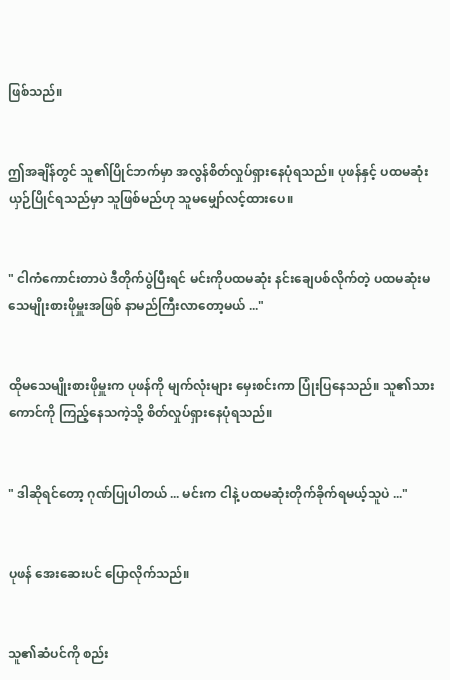ဖြစ်သည်။


ဤအချိန်တွင် သူ၏ပြိုင်ဘက်မှာ အလွန်စိတ်လှုပ်ရှားနေပုံရသည်။ ပုဖန်နှင့် ပထမဆုံးယှဉ်ပြိုင်ရသည်မှာ သူဖြစ်မည်ဟု သူမမျှော်လင့်ထားပေ။


" ငါကံကောင်းတာပဲ ဒီတိုက်ပွဲပြီးရင် မင်းကိုပထမဆုံး နင်းချေပစ်လိုက်တဲ့ ပထမဆုံးမသေမျိုးစားဖိုမှူးအဖြစ် နာမည်ကြီးလာတော့မယ် ..."


ထိုမသေမျိုးစားဖိုမှူးက ပုဖန်ကို မျက်လုံးများ မှေးစင်းကာ ပြုံးပြနေသည်။ သူ၏သားကောင်ကို ကြည့်နေသကဲ့သို့ စိတ်လှုပ်ရှားနေပုံရသည်။


" ဒါဆိုရင်တော့ ဂုဏ်ပြုပါတယ် ... မင်းက ငါနဲ့ ပထမဆုံးတိုက်ခိုက်ရမယ့်သူပဲ ..."


ပုဖန် အေးဆေးပင် ပြောလိုက်သည်။


သူ၏ဆံပင်ကို စည်း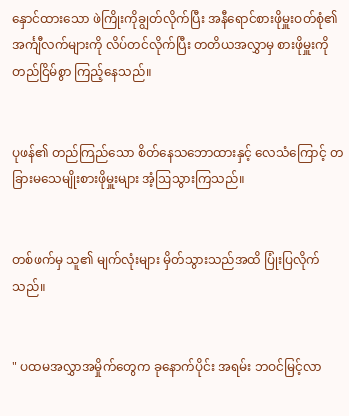နှောင်ထားသော ဖဲကြိုးကိုချွတ်လိုက်ပြီး အနီရောင်စားဖိုမှူးဝတ်စုံ၏ အင်္ကျီလက်များကို လိပ်တင်လိုက်ပြီး တတိယအလွှာမှ စားဖိုမှူးကို တည်ငြိမ်စွာ ကြည့်နေသည်။


ပုဖန်၏ တည်ကြည်သော စိတ်နေသဘောထားနှင့် လေသံကြောင့် တခြားမသေမျိုးစားဖိုမှူးများ အံ့ဩသွားကြသည်။


တစ်ဖက်မှ သူ၏ မျက်လုံးများ မှိတ်သွားသည်အထိ ပြုံးပြလိုက်သည်။


" ပထမအလွှာအမှိုက်တွေက ခုနောက်ပိုင်း အရမ်း ဘဝင်မြင့်လာ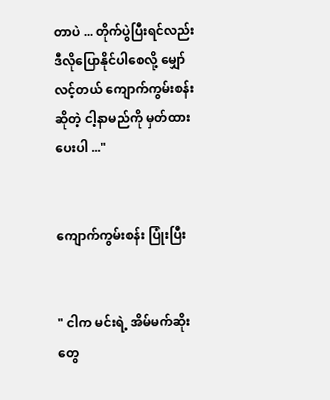တာပဲ ... တိုက်ပွဲပြီးရင်လည်း ဒီလိုပြောနိုင်ပါစေလို့ မျှော်လင့်တယ် ကျောက်ကွမ်းစန်းဆိုတဲ့ ငါ့နာမည်ကို မှတ်ထားပေးပါ ..."


ကျောက်ကွမ်းစန်း ပြုံးပြီး


" ငါက မင်းရဲ့ အိမ်မက်ဆိုးတွေ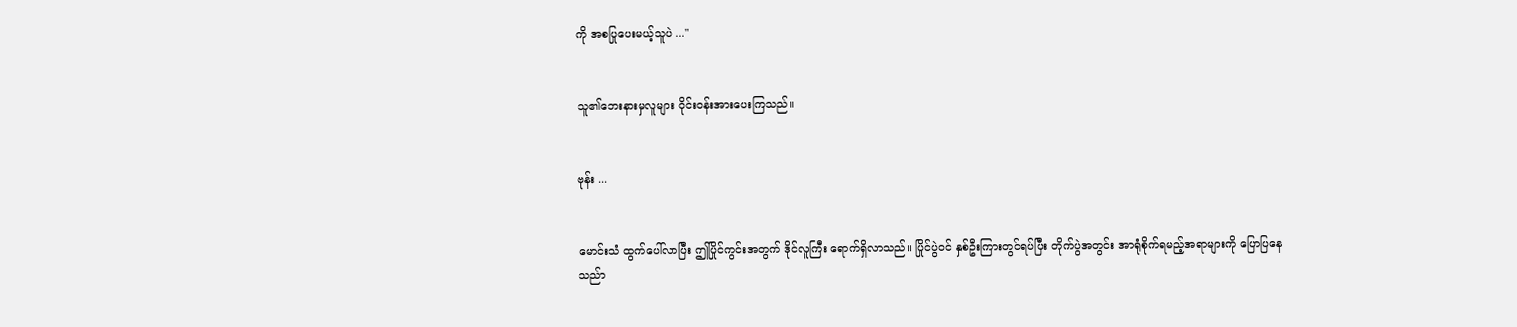ကို အစပြုပေးမယ့်သူပဲ ..."


သူ၏ဘေးနားမှလူများ ဝိုင်းဝန်းအားပေးကြသည်။


ဗုန်း ...


မောင်းသံ ထွက်ပေါ်လာပြီး ဤပြိုင်ကွင်းအတွက် ဒိုင်လူကြီး ရောက်ရှိလာသည်။ ပြိုင်ပွဲဝင် နှစ်ဦးကြားတွင်ရပ်ပြီး တိုက်ပွဲအတွင်း အာရုံစိုက်ရမည့်အရာများကို ပြောပြနေသည်ာ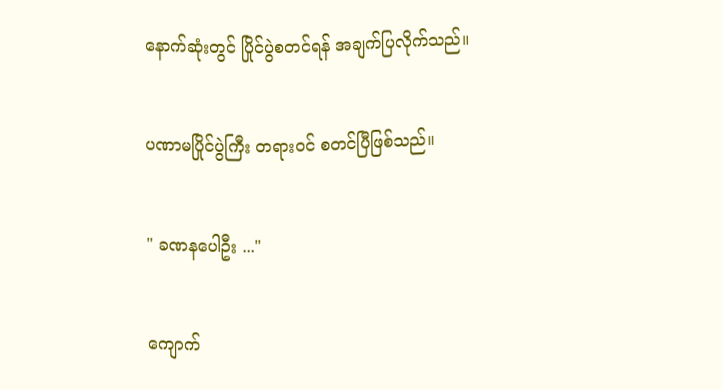နောက်ဆုံးတွင် ပြိုင်ပွဲစတင်ရန် အချက်ပြလိုက်သည်။


ပဏာမပြိုင်ပွဲကြီး တရားဝင် စတင်ပြီဖြစ်သည်။


" ခဏနပေါဦး ..."


ကျောက်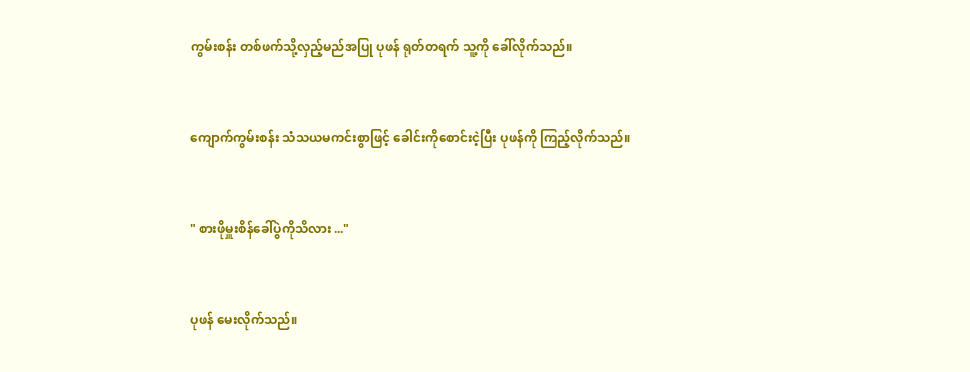ကွမ်းစန်း တစ်ဖက်သို့လှည့်မည်အပြု ပုဖန် ရုတ်တရက် သူ့ကို ခေါ်လိုက်သည်။


ကျောက်ကွမ်းစန်း သံသယမကင်းစွာဖြင့် ခေါင်းကိုစောင်းငဲ့ပြီး ပုဖန်ကို ကြည့်လိုက်သည်။


" စားဖိုမှူးစိန်ခေါ်ပွဲကိုသိလား ..."


ပုဖန် မေးလိုက်သည်။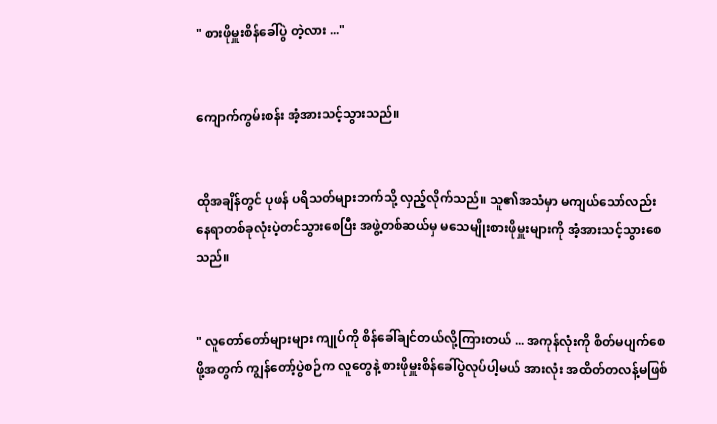" စားဖိုမှူးစိန်ခေါ်ပွဲ တဲ့လား ..."


ကျောက်ကွမ်းစန်း အံ့အားသင့်သွားသည်။


ထိုအချိန်တွင် ပုဖန် ပရိသတ်များဘက်သို့ လှည့်လိုက်သည်။ သူ၏အသံမှာ မကျယ်သော်လည်း နေရာတစ်ခုလုံးပဲ့တင်သွားစေပြီး အဖွဲ့တစ်ဆယ်မှ မသေမျိုးစားဖိုမှူးများကို အံ့အားသင့်သွားစေသည်။


" လူတော်တော်များများ ကျုပ်ကို စိန်ခေါ်ချင်တယ်လို့ကြားတယ် ... အကုန်လုံးကို စိတ်မပျက်စေဖို့အတွက် ကျွန်တော့်ပွဲစဉ်က လူတွေနဲ့ စားဖိုမှူးစိန်ခေါ်ပွဲလုပ်ပါ့မယ် အားလုံး အထိတ်တလန့်မဖြစ်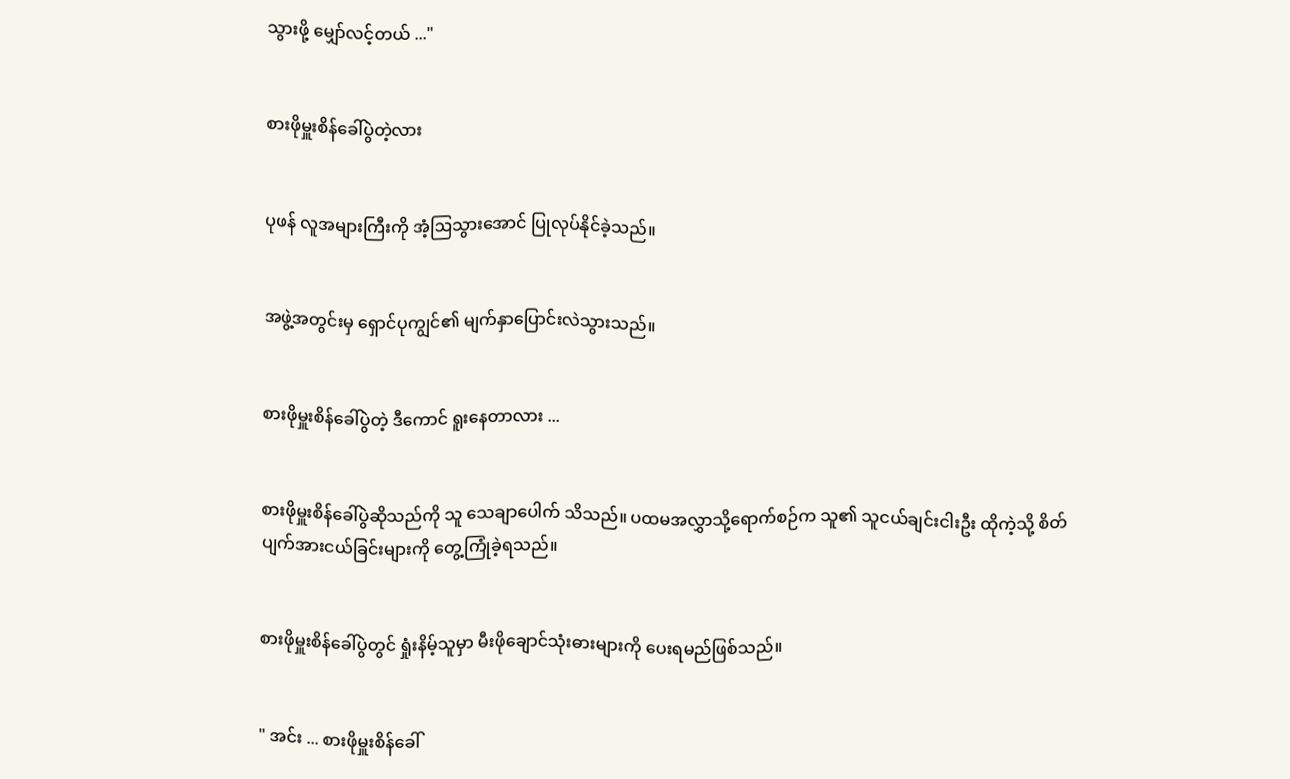သွားဖို့ မျှော်လင့်တယ် ..."


စားဖိုမှူးစိန်ခေါ်ပွဲတဲ့လား


ပုဖန် လူအများကြီးကို အံ့ဩသွားအောင် ပြုလုပ်နိုင်ခဲ့သည်။


အဖွဲ့အတွင်းမှ ရှောင်ပုကျွင်၏ မျက်နှာပြောင်းလဲသွားသည်။


စားဖိုမှူးစိန်ခေါ်ပွဲတဲ့ ဒီကောင် ရူးနေတာလား ...


စားဖိုမှူးစိန်‌ခေါ်ပွဲဆိုသည်ကို သူ သေချာပေါက် သိသည်။ ပထမအလွှာသို့ရောက်စဉ်က သူ၏ သူငယ်ချင်းငါးဦး ထိုကဲ့သို့ စိတ်ပျက်အားငယ်ခြင်းများကို တွေ့ကြုံခဲ့ရသည်။


စားဖိုမှူးစိန်ခေါ်ပွဲတွင် ရှုံးနိမ့်သူမှာ မီးဖိုချောင်သုံးဓားများကို ပေးရမည်ဖြစ်သည်။


" အင်း ... စားဖိုမှူးစိန်ခေါ်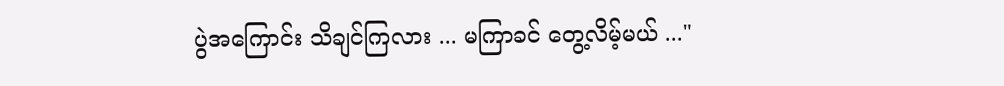ပွဲအကြောင်း သိချင်ကြလား ... မကြာခင် တွေ့လိမ့်မယ် ..."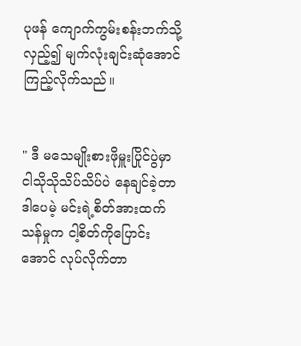ပုဖန် ကျောက်ကွမ်းစန်းဘက်သို့လှည့်၍ မျက်လုံးချင်းဆုံအောင် ကြည့်လိုက်သည်။


" ဒီ မသေမျိုးစားဖိုမှူးပြိုင်ပွဲမှာ ငါသိုသိုသိပ်သိပ်ပဲ နေချင်ခဲ့တာ ဒါပေမဲ့ မင်းရဲ့စိတ်အားထက်သန်မှုက ငါ့စိတ်ကိုပြောင်းအောင် လုပ်လိုက်တာ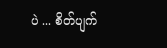ပဲ ... စိတ်ပျက်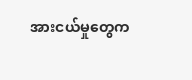အားငယ်မှုတွေက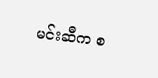မင်းဆီက စ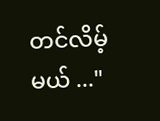တင်လိမ့်မယ် ..."